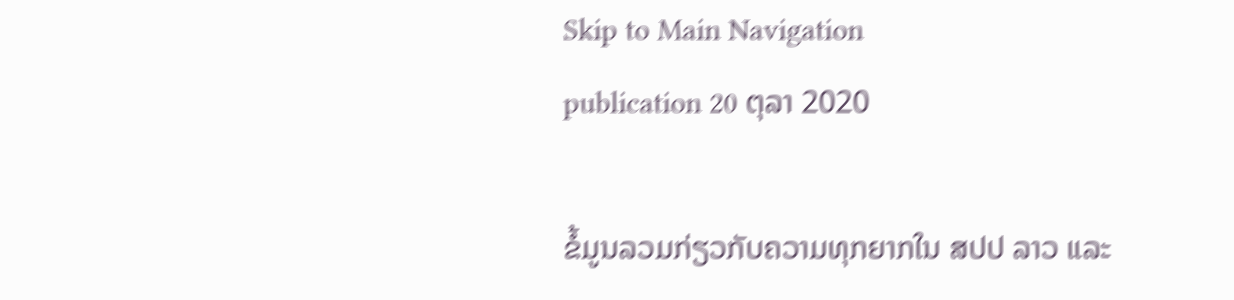Skip to Main Navigation
publication 20 ຕຸລາ 2020

ຂໍ້ມູນລວມກ່ຽວກັບຄວາມທຸກຍາກໃນ ສປປ ລາວ ແລະ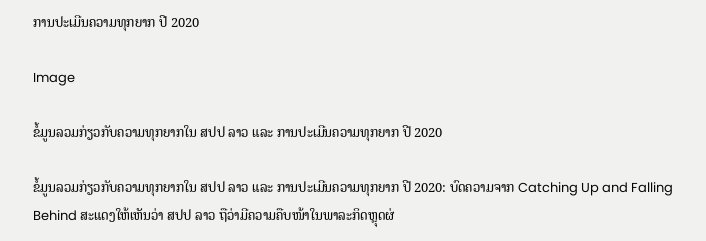ການປະເມີນຄວາມທຸກຍາກ ປີ 2020

Image

ຂໍ້ມູນລວມກ່ຽວກັບຄວາມທຸກຍາກໃນ ສປປ ລາວ ແລະ ການປະເມີນຄວາມທຸກຍາກ ປີ 2020

ຂໍ້ມູນລວມກ່ຽວກັບຄວາມທຸກຍາກໃນ ສປປ ລາວ ແລະ ການປະເມີນຄວາມທຸກຍາກ ປີ 2020: ບົດຄວາມຈາກ Catching Up and Falling Behind ສະແດງໃຫ້ເຫັນວ່າ ສປປ ລາວ ຖືວ່າມີຄວາມຄືບໜ້າໃນພາລະກິດຫຼຸດຜ່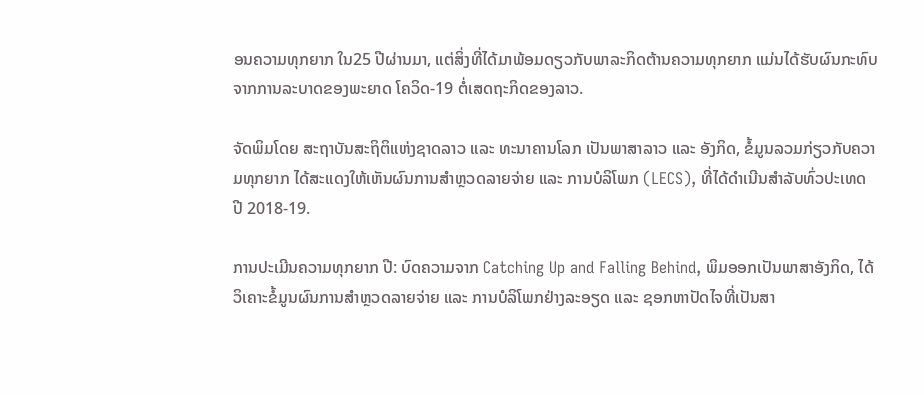ອນຄວາມທຸກຍາກ ໃນ25 ປີຜ່ານມາ, ແຕ່ສິ່ງທີ່ໄດ້ມາພ້ອມດຽວກັບພາລະກິດຕ້ານຄວາມທຸກຍາກ ແມ່ນໄດ້ຮັບຜົນກະທົບຈາກການລະບາດຂອງພະຍາດ ໂຄວິດ-19 ຕໍ່ເສດຖະກິດຂອງລາວ.

ຈັດພິມໂດຍ ສະຖາບັນສະຖິຕິແຫ່ງຊາດລາວ ແລະ ທະນາຄານໂລກ ເປັນພາສາລາວ ແລະ ອັງກິດ, ຂໍ້ມູນລວມກ່ຽວກັບຄວາມທຸກຍາກ ໄດ້ສະແດງໃຫ້ເຫັນຜົນການສຳຫຼວດລາຍຈ່າຍ ແລະ ການບໍລິໂພກ (LECS), ທີ່ໄດ້ດຳເນີນສຳລັບທົ່ວປະເທດ ປີ 2018-19.

ການປະເມີນຄວາມທຸກຍາກ ປີ: ບົດຄວາມຈາກ Catching Up and Falling Behind, ພິມອອກເປັນພາສາອັງກິດ, ໄດ້ວິເຄາະຂໍ້ມູນຜົນການສຳຫຼວດລາຍຈ່າຍ ແລະ ການບໍລິໂພກຢ່າງລະອຽດ ແລະ ຊອກຫາປັດໄຈທີ່ເປັນສາ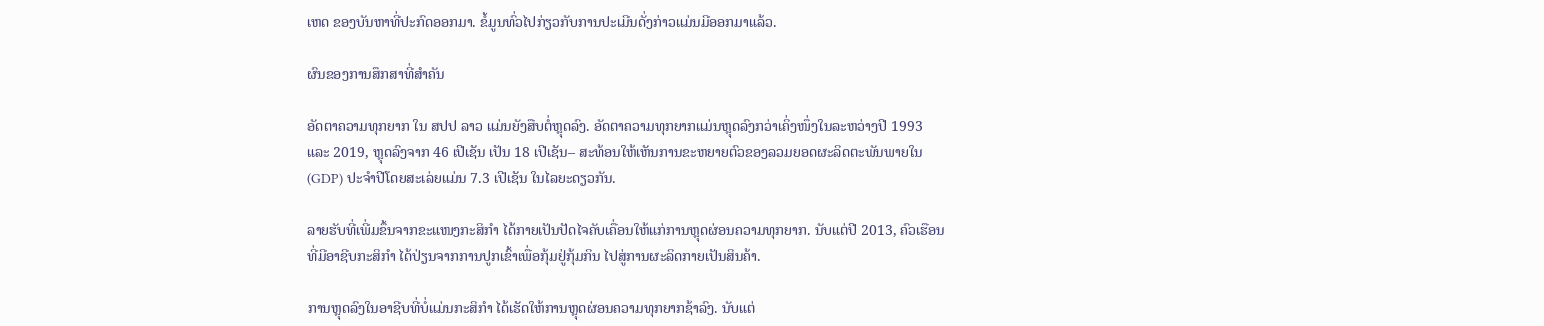ເຫດ ຂອງບັນຫາທີ່ປະກົດອອກມາ. ຂໍ້ມູນທົ່ວໄປກ່ຽວກັບການປະເມີນດັ່ງກ່າວແມ່ນມີອອກມາແລ້ວ.

ຜົນຂອງການສຶກສາທີ່ສຳຄັນ

ອັດຕາຄວາມທຸກຍາກ ໃນ ສປປ ລາວ ແມ່ນຍັງສືບຕໍ່ຫຼຸດລົງ. ອັດຕາຄວາມທຸກຍາກແມ່ນຫຼຸດລົງກວ່າເຄິ່ງໜຶ່ງໃນລະຫວ່າງປີ 1993 ແລະ 2019, ຫຼຸດລົງຈາກ 46 ເປີເຊັນ ເປັນ 18 ເປີເຊັນ– ສະທ້ອນໃຫ້ເຫັນການຂະຫຍາຍຕົວຂອງລວມຍອດຜະລິດຕະພັນພາຍໃນ (GDP) ປະຈໍາປີໂດຍສະເລ່ຍແມ່ນ 7.3 ເປີເຊັນ ໃນໄລຍະດຽວກັນ.

ລາຍຮັບທີ່ເພີ່ມຂຶ້ນຈາກຂະແໜງກະສິກຳ ໄດ້ກາຍເປັນປັດໄຈຄັບເຄື່ອນໃຫ້ແກ່ການຫຼຸດຜ່ອນຄວາມທຸກຍາກ. ນັບແຕ່ປີ 2013, ຄົວເຮືອນທີ່ມີອາຊີບກະສິກຳ ໄດ້ປ່ຽນຈາກການປູກເຂົ້າເພື່ອກຸ້ມຢູ່ກຸ້ມກິນ ໄປສູ່ການຜະລິດກາຍເປັນສິນຄ້າ.

ການຫຼຸດລົງໃນອາຊີບທີ່ບໍ່ແມ່ນກະສິກຳ ໄດ້ເຮັດໃຫ້ການຫຼຸດຜ່ອນຄວາມທຸກຍາກຊ້າລົງ. ນັບແຕ່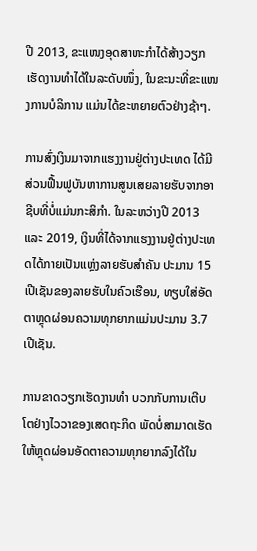ປີ 2013, ຂະແໜງອຸດສາຫະກຳໄດ້ສ້າງວຽກເຮັດງານທຳໄດ້ໃນລະດັບໜຶ່ງ, ໃນຂະນະທີ່ຂະແໜງການບໍລິການ ແມ່ນໄດ້ຂະຫຍາຍຕົວຢ່າງຊ້າໆ.

ການສົ່ງເງິນມາຈາກແຮງງານຢູ່ຕ່າງປະເທດ ໄດ້ມີສ່ວນຟື້ນຟູບັນຫາການສູນເສຍລາຍຮັບຈາກອາຊີບທີ່ບໍ່ແມ່ນກະສິກຳ. ໃນລະຫວ່າງປີ 2013 ແລະ 2019, ເງິນທີ່ໄດ້ຈາກແຮງງານຢູ່ຕ່າງປະເທດໄດ້ກາຍເປັນແຫຼ່ງລາຍຮັບສຳຄັນ ປະມານ 15 ເປີເຊັນຂອງລາຍຮັບໃນຄົວເຮືອນ, ທຽບໃສ່ອັດຕາຫຼຸດຜ່ອນຄວາມທຸກຍາກແມ່ນປະມານ 3.7 ເປີເຊັນ.

ການຂາດວຽກເຮັດງານທຳ ບວກກັບການເຕີບໂຕຢ່າງໄວວາຂອງເສດຖະກິດ ພັດບໍ່ສາມາດເຮັດໃຫ້ຫຼຸດຜ່ອນອັດຕາຄວາມທຸກຍາກລົງໄດ້ໃນ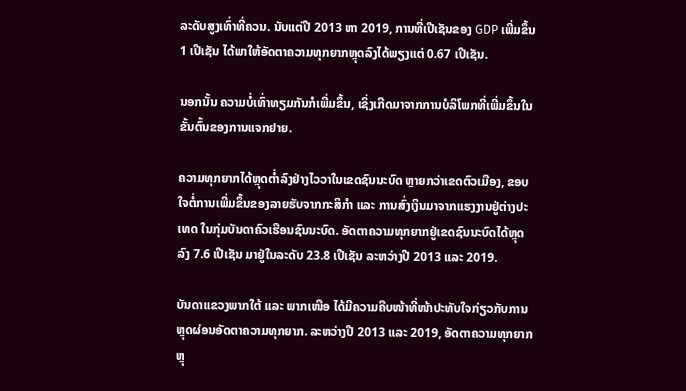ລະດັບສູງເທົ່າທີ່ຄວນ. ນັບແຕ່ປີ 2013 ຫາ 2019, ການທີ່ເປີເຊັນຂອງ GDP ເພີ່ມຂຶ້ນ 1 ເປີເຊັນ ໄດ້ພາໃຫ້ອັດຕາຄວາມທຸກຍາກຫຼຸດລົງໄດ້ພຽງແຕ່ 0.67 ເປີເຊັນ.

ນອກນັ້ນ ຄວາມບໍ່ເທົ່າທຽມກັນກໍເພີ່ມຂຶ້ນ, ເຊິ່ງເກີດມາຈາກການບໍລິໂພກທີ່ເພີ່ມຂຶ້ນໃນຂັ້ນຕົ້ນຂອງການແຈກຢາຍ.

ຄວາມທຸກຍາກໄດ້ຫຼຸດຕໍ່າລົງຢ່າງໄວວາໃນເຂດຊົນນະບົດ ຫຼາຍກວ່າເຂດຕົວເມືອງ, ຂອບໃຈຕໍ່ການເພີ່ມຂຶ້ນຂອງລາຍຮັບຈາກກະສິກຳ ແລະ ການສົ່ງເງິນມາຈາກແຮງງານຢູ່ຕ່າງປະເທດ ໃນກຸ່ມບັນດາຄົວເຮືອນຊົນນະບົດ. ອັດຕາຄວາມທຸກຍາກຢູ່ເຂດຊົນນະບົດໄດ້ຫຼຸດລົງ 7.6 ເປີເຊັນ ມາຢູ່ໃນລະດັບ 23.8 ເປີເຊັນ ລະຫວ່າງປີ 2013 ແລະ 2019.

ບັນດາແຂວງພາກໃຕ້ ແລະ ພາກເໜືອ ໄດ້ມີຄວາມຄືບໜ້າທີ່ໜ້າປະທັບໃຈກ່ຽວກັບການຫຼຸດຜ່ອນອັດຕາຄວາມທຸກຍາກ. ລະຫວ່າງປີ 2013 ແລະ 2019, ອັດຕາຄວາມທຸກຍາກຫຼຸ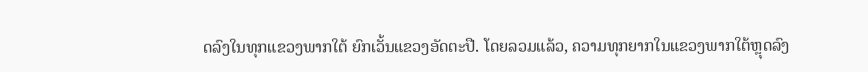ດລົງໃນທຸກແຂວງພາກໃຕ້ ຍົກເວັ້ນແຂວງອັດຕະປື. ໂດຍລວມແລ້ວ, ຄວາມທຸກຍາກໃນແຂວງພາກໃຕ້ຫຼຸດລົງ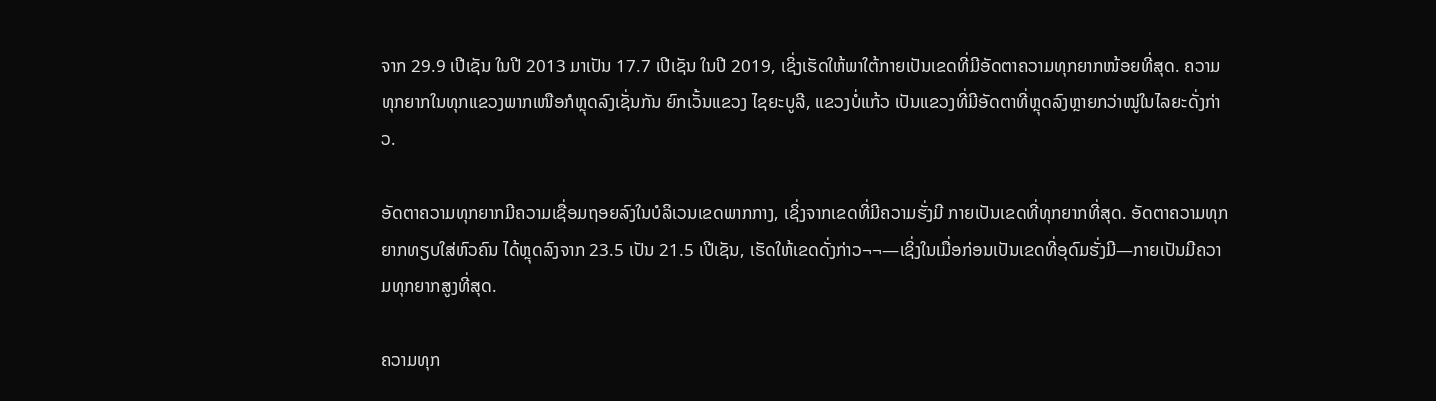ຈາກ 29.9 ເປີເຊັນ ໃນປີ 2013 ມາເປັນ 17.7 ເປີເຊັນ ໃນປີ 2019, ເຊິ່ງເຮັດໃຫ້ພາໃຕ້ກາຍເປັນເຂດທີ່ມີອັດຕາຄວາມທຸກຍາກໜ້ອຍທີ່ສຸດ. ຄວາມທຸກຍາກໃນທຸກແຂວງພາກເໜືອກໍຫຼຸດລົງເຊັ່ນກັນ ຍົກເວັ້ນແຂວງ ໄຊຍະບູລີ, ແຂວງບໍ່ແກ້ວ ເປັນແຂວງທີ່ມີອັດຕາທີ່ຫຼຸດລົງຫຼາຍກວ່າໝູ່ໃນໄລຍະດັ່ງກ່າວ.

ອັດຕາຄວາມທຸກຍາກມີຄວາມເຊື່ອມຖອຍລົງໃນບໍລິເວນເຂດພາກກາງ, ເຊິ່ງຈາກເຂດທີ່ມີຄວາມຮັ່ງມີ ກາຍເປັນເຂດທີ່ທຸກຍາກທີ່ສຸດ. ອັດຕາຄວາມທຸກຍາກທຽບໃສ່ຫົວຄົນ ໄດ້ຫຼຸດລົງຈາກ 23.5 ເປັນ 21.5 ເປີເຊັນ, ເຮັດໃຫ້ເຂດດັ່ງກ່າວ¬¬—ເຊິ່ງໃນເມື່ອກ່ອນເປັນເຂດທີ່ອຸດົມຮັ່ງມີ—ກາຍເປັນມີຄວາມທຸກຍາກສູງທີ່ສຸດ.

ຄວາມທຸກ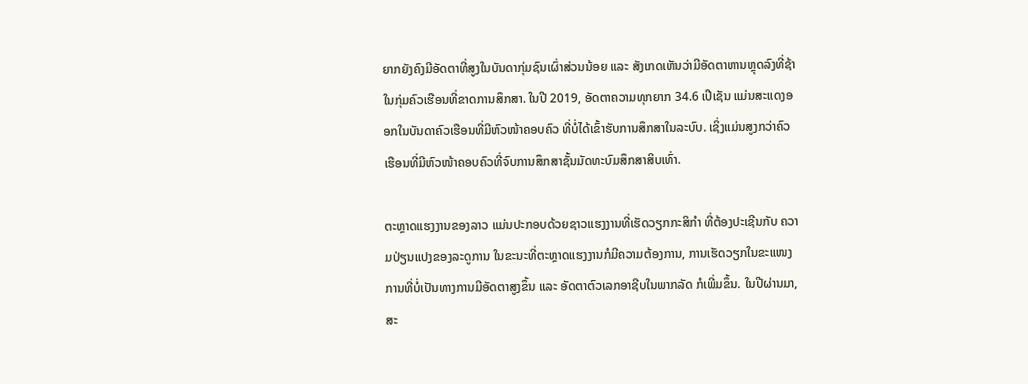ຍາກຍັງຄົງມີອັດຕາທີ່ສູງໃນບັນດາກຸ່ມຊົນເຜົ່າສ່ວນນ້ອຍ ແລະ ສັງເກດເຫັນວ່າມີອັດຕາຫານຫຼຸດລົງທີ່ຊ້າໃນກຸ່ມຄົວເຮືອນທີ່ຂາດການສຶກສາ. ໃນປີ 2019, ອັດຕາຄວາມທຸກຍາກ 34.6 ເປີເຊັນ ແມ່ນສະແດງອອກໃນບັນດາຄົວເຮືອນທີ່ມີຫົວໜ້າຄອບຄົວ ທີ່ບໍ່ໄດ້ເຂົ້າຮັບການສຶກສາໃນລະບົບ. ເຊິ່ງແມ່ນສູງກວ່າຄົວເຮືອນທີ່ມີຫົວໜ້າຄອບຄົວທີ່ຈົບການສຶກສາຊັ້ນມັດທະບົມສຶກສາສິບເທົ່າ.

ຕະຫຼາດແຮງງານຂອງລາວ ແມ່ນປະກອບດ້ວຍຊາວແຮງງານທີ່ເຮັດວຽກກະສິກຳ ທີ່ຕ້ອງປະເຊີນກັບ ຄວາມປ່ຽນແປງຂອງລະດູການ ໃນຂະນະທີ່ຕະຫຼາດແຮງງານກໍມີຄວາມຕ້ອງການ, ການເຮັດວຽກໃນຂະແໜງການທີ່ບໍ່ເປັນທາງການມີອັດຕາສູງຂຶ້ນ ແລະ ອັດຕາຕົວເລກອາຊີບໃນພາກລັດ ກໍເພີ່ມຂຶ້ນ. ໃນປີຜ່ານມາ, ສະ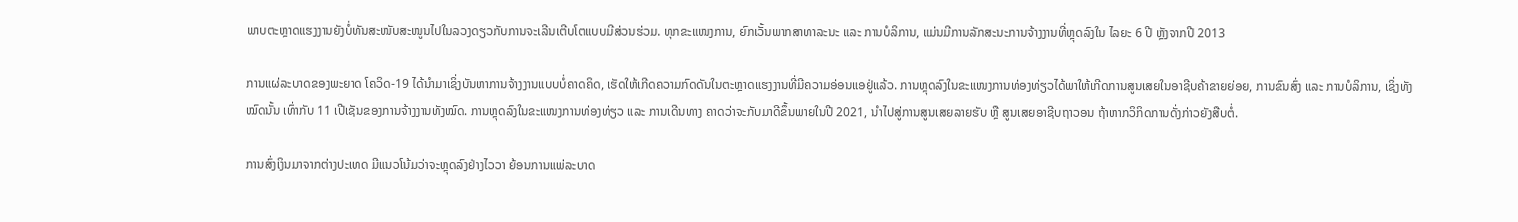ພາບຕະຫຼາດແຮງງານຍັງບໍ່ທັນສະໜັບສະໜູນໄປໃນລວງດຽວກັບການຈະເລີນເຕີບໂຕແບບມີສ່ວນຮ່ວມ. ທຸກຂະແໜງການ, ຍົກເວັ້ນພາກສາທາລະນະ ແລະ ການບໍລິການ, ແມ່ນມີການລັກສະນະການຈ້າງງານທີ່ຫຼຸດລົງໃນ ໄລຍະ 6 ປີ ຫຼັງຈາກປີ 2013

ການແຜ່ລະບາດຂອງພະຍາດ ໂຄວິດ-19 ໄດ້ນຳມາເຊິ່ງບັນຫາການຈ້າງງານແບບບໍ່ຄາດຄິດ, ເຮັດໃຫ້ເກີດຄວາມກົດດັນໃນຕະຫຼາດແຮງງານທີ່ມີຄວາມອ່ອນແອຢູ່ແລ້ວ. ການຫຼຸດລົງໃນຂະແໜງການທ່ອງທ່ຽວໄດ້ພາໃຫ້ເກີດການສູນເສຍໃນອາຊີບຄ້າຂາຍຍ່ອຍ, ການຂົນສົ່ງ ແລະ ການບໍລິການ, ເຊິ່ງທັງໝົດນັ້ນ ເທົ່າກັບ 11 ເປີເຊັນຂອງການຈ້າງງານທັງໝົດ. ການຫຼຸດລົງໃນຂະແໜງການທ່ອງທ່ຽວ ແລະ ການເດີນທາງ ຄາດວ່າຈະກັບມາດີຂຶ້ນພາຍໃນປີ 2021, ນຳໄປສູ່ການສູນເສຍລາຍຮັບ ຫຼື ສູນເສຍອາຊີບຖາວອນ ຖ້າຫາກວິກິດການດັ່ງກ່າວຍັງສືບຕໍ່.

ການສົ່ງເງິນມາຈາກຕ່າງປະເທດ ມີແນວໂນ້ມວ່າຈະຫຼຸດລົງຢ່າງໄວວາ ຍ້ອນການແພ່ລະບາດ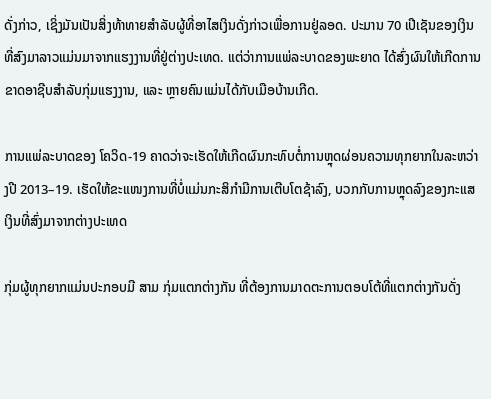ດັ່ງກ່າວ, ເຊິ່ງມັນເປັນສິ່ງທ້າທາຍສຳລັບຜູ້ທີ່ອາໄສເງິນດັ່ງກ່າວເພື່ອການຢູ່ລອດ. ປະມານ 70 ເປີເຊັນຂອງເງິນທີ່ສົງມາລາວແມ່ນມາຈາກແຮງງານທີ່ຢູ່ຕ່າງປະເທດ. ແຕ່ວ່າການແພ່ລະບາດຂອງພະຍາດ ໄດ້ສົ່ງຜົນໃຫ້ເກີດການຂາດອາຊີບສຳລັບກຸ່ມແຮງງານ, ແລະ ຫຼາຍຄົນແມ່ນໄດ້ກັບເມືອບ້ານເກີດ.

ການແພ່ລະບາດຂອງ ໂຄວິດ-19 ຄາດວ່າຈະເຮັດໃຫ້ເກີດຜົນກະທົບຕໍ່ການຫຼຸດຜ່ອນຄວາມທຸກຍາກໃນລະຫວ່າງປີ 2013–19. ເຮັດໃຫ້ຂະແໜງການທີ່ບໍ່ແມ່ນກະສິກຳມີການເຕີບໂຕຊ້າລົງ, ບວກກັບການຫຼຸດລົງຂອງກະແສເງິນທີ່ສົ່ງມາຈາກຕ່າງປະເທດ

ກຸ່ມຜູ້ທຸກຍາກແມ່ນປະກອບມີ ສາມ ກຸ່ມແຕກຕ່າງກັນ ທີ່ຕ້ອງການມາດຕະການຕອບໂຕ້ທີ່ແຕກຕ່າງກັນດັ່ງ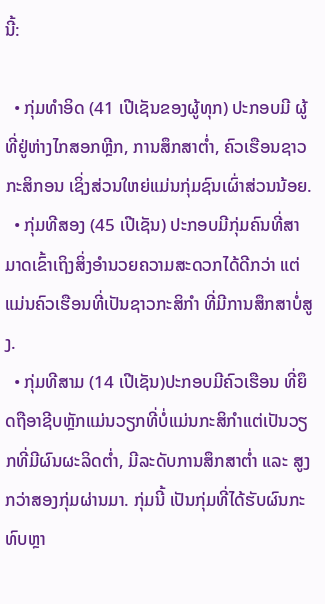ນີ້:

  • ກຸ່ມທຳອິດ (41 ເປີເຊັນຂອງຜູ້ທຸກ) ປະກອບມີ ຜູ້ທີ່ຢູ່ຫ່າງໄກສອກຫຼີກ, ການສຶກສາຕໍ່າ, ຄົວເຮືອນຊາວກະສິກອນ ເຊິ່ງສ່ວນໃຫຍ່ແມ່ນກຸ່ມຊົນເຜົ່າສ່ວນນ້ອຍ.
  • ກຸ່ມທີສອງ (45 ເປີເຊັນ) ປະກອບມີກຸ່ມຄົນທີ່ສາມາດເຂົ້າເຖິງສິ່ງອຳນວຍຄວາມສະດວກໄດ້ດີກວ່າ ແຕ່ແມ່ນຄົວເຮືອນທີ່ເປັນຊາວກະສິກຳ ທີ່ມີການສຶກສາບໍ່ສູງ.
  • ກຸ່ມທີສາມ (14 ເປີເຊັນ)ປະກອບມີຄົວເຮືອນ ທີ່ຍຶດຖືອາຊີບຫຼັກແມ່ນວຽກທີ່ບໍ່ແມ່ນກະສິກຳແຕ່ເປັນວຽກທີ່ມີຜົນຜະລິດຕໍ່າ, ມີລະດັບການສຶກສາຕໍ່າ ແລະ ສູງກວ່າສອງກຸ່ມຜ່ານມາ. ກຸ່ມນີ້ ເປັນກຸ່ມທີ່ໄດ້ຮັບຜົນກະທົບຫຼາ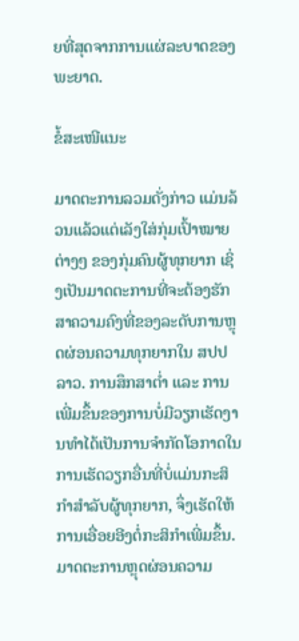ຍທີ່ສຸດຈາກການແຜ່ລະບາດຂອງພະຍາດ.

ຂໍ້ສະເໜີແນະ

ມາດຕະການລວມດັ່ງກ່າວ ແມ່ນລ້ວນແລ້ວແຕ່ເລັງໃສ່ກຸ່ມເປົ້າໝາຍຕ່າງໆ ຂອງກຸ່ມຄົນຜູ້ທຸກຍາກ ເຊິ່ງເປັນມາດຕະການທີ່ຈະຕ້ອງຮັກສາຄວາມຄົງທີ່ຂອງລະດັບການຫຼຸດຜ່ອນຄວາມທຸກຍາກໃນ ສປປ ລາວ. ການສຶກສາຕໍ່າ ແລະ ການເພີ່ມຂຶ້ນຂອງການບໍ່ມີວຽກເຮັດງານທຳໄດ້ເປັນການຈຳກັດໂອກາດໃນການເຮັດວຽກອື່ນທີ່ບໍ່ແມ່ນກະສິກຳສຳລັບຜູ້ທຸກຍາກ, ຈຶ່ງເຮັດໃຫ້ການເອື່ອຍອີງຕໍ່ກະສິກຳເພີ່ມຂຶ້ນ. ມາດຕະການຫຼຸດຜ່ອນຄວາມ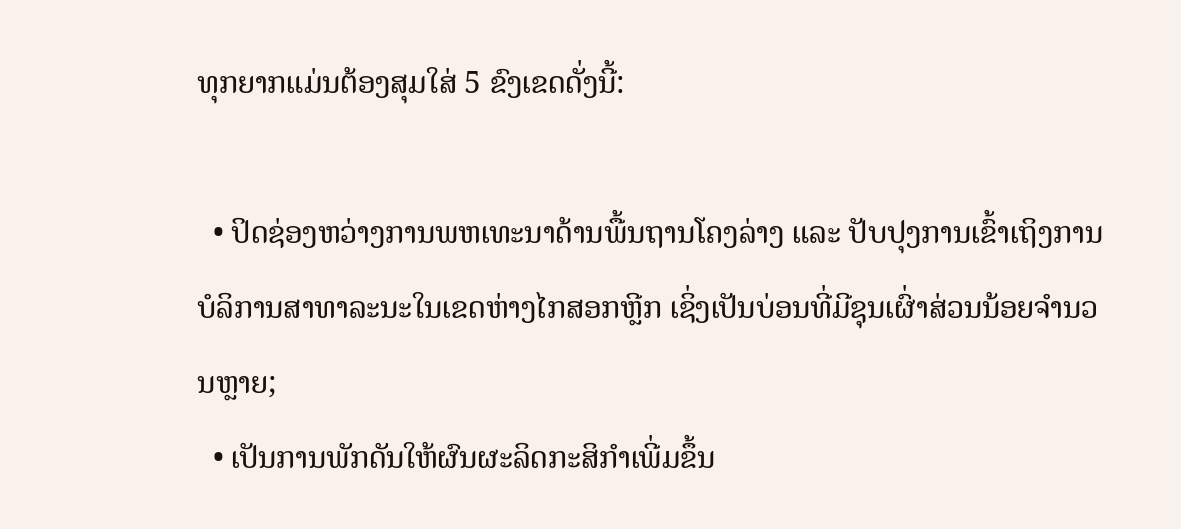ທຸກຍາກແມ່ນຕ້ອງສຸມໃສ່ 5 ຂົງເຂດດັ່ງນີ້:

  • ປິດຊ່ອງຫວ່າງການພຫເທະນາດ້ານພື້ນຖານໂຄງລ່າງ ແລະ ປັບປຸງການເຂົ້າເຖິງການບໍລິການສາທາລະນະໃນເຂດຫ່າງໄກສອກຫຼີກ ເຊິ່ງເປັນບ່ອນທີ່ມີຊຸນເຜົ່າສ່ວນນ້ອຍຈຳນວນຫຼາຍ;
  • ເປັນການພັກດັນໃຫ້ຜົນຜະລິດກະສິກຳເພີ່ມຂຶ້ນ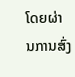ໂດຍຜ່ານການສົ່ງ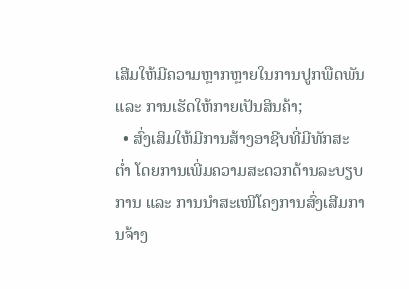ເສີມໃຫ້ມີຄວາມຫຼາກຫຼາຍໃນການປູກພືດພັນ ແລະ ການເຮັດໃຫ້ກາຍເປັນສິນຄ້າ;
  • ສົ່ງເສິມໃຫ້ມີການສ້າງອາຊີບທີ່ມີທັກສະຕໍ່າ ໂດຍການເພີ່ມຄວາມສະດວກດ້ານລະບຽບການ ແລະ ການນຳສະເໜີໂຄງການສົ່ງເສີມການຈ້າງ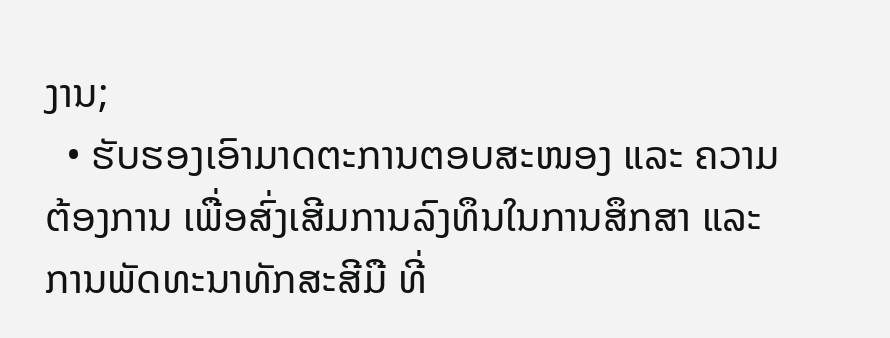ງານ;
  • ຮັບຮອງເອົາມາດຕະການຕອບສະໜອງ ແລະ ຄວາມຕ້ອງການ ເພື່ອສົ່ງເສີມການລົງທຶນໃນການສຶກສາ ແລະ ການພັດທະນາທັກສະສີມື ທີ່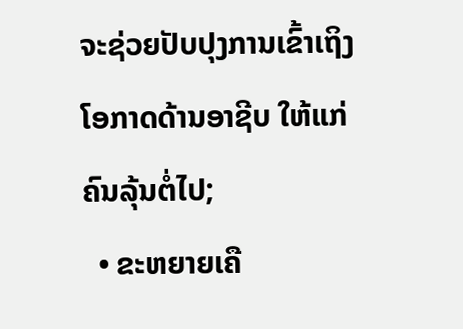ຈະຊ່ວຍປັບປຸງການເຂົ້າເຖິງໂອກາດດ້ານອາຊີບ ໃຫ້ແກ່ຄົນລຸ້ນຕໍ່ໄປ;
  • ຂະຫຍາຍເຄື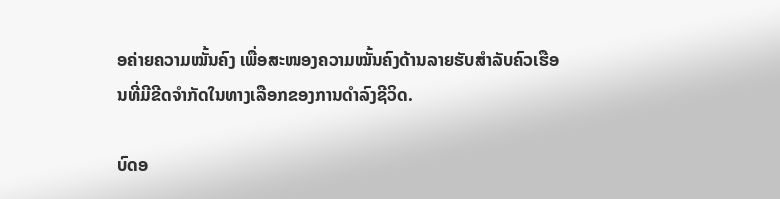ອຄ່າຍຄວາມໝັ້ນຄົງ ເພື່ອສະໜອງຄວາມໝັ້ນຄົງດ້ານລາຍຮັບສຳລັບຄົວເຮືອນທີ່ມີຂີດຈຳກັດໃນທາງເລືອກຂອງການດຳລົງຊີວິດ.

ບົດອ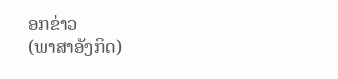ອກຂ່າວ                                  (ພາສາອັງກິດ)